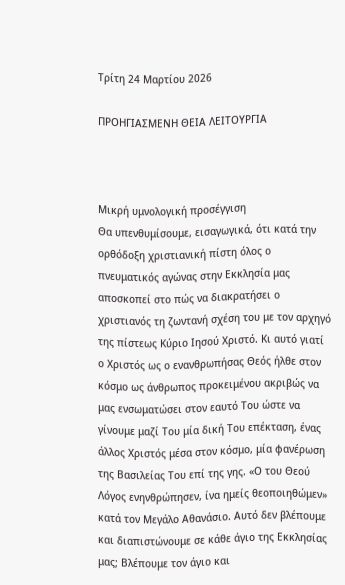Τρίτη 24 Μαρτίου 2026

ΠΡΟΗΓΙΑΣΜΕΝΗ ΘΕΙΑ ΛΕΙΤΟΥΡΓΙΑ



Μικρή υμνολογική προσέγγιση
Θα υπενθυμίσουμε, εισαγωγικά, ότι κατά την ορθόδοξη χριστιανική πίστη όλος ο πνευματικός αγώνας στην Εκκλησία μας  αποσκοπεί στο πώς να διακρατήσει ο χριστιανός τη ζωντανή σχέση του με τον αρχηγό της πίστεως Κύριο Ιησού Χριστό. Κι αυτό γιατί ο Χριστός ως ο ενανθρωπήσας Θεός ήλθε στον κόσμο ως άνθρωπος προκειμένου ακριβώς να μας ενσωματώσει στον εαυτό Του ώστε να γίνουμε μαζί Του μία δική Του επέκταση, ένας άλλος Χριστός μέσα στον κόσμο, μία φανέρωση της Βασιλείας Του επί της γης. «Ο του Θεού Λόγος ενηνθρώπησεν, ίνα ημείς θεοποιηθώμεν» κατά τον Μεγάλο Αθανάσιο. Αυτό δεν βλέπουμε και διαπιστώνουμε σε κάθε άγιο της Εκκλησίας μας; Βλέπουμε τον άγιο και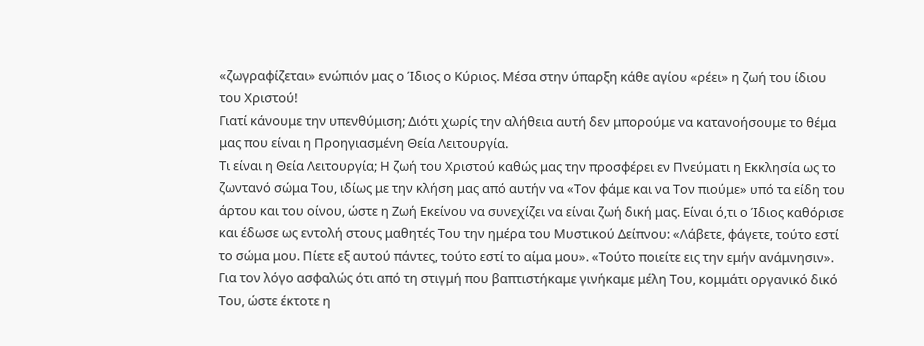«ζωγραφίζεται» ενώπιόν μας ο Ίδιος ο Κύριος. Μέσα στην ύπαρξη κάθε αγίου «ρέει» η ζωή του ίδιου του Χριστού!
Γιατί κάνουμε την υπενθύμιση; Διότι χωρίς την αλήθεια αυτή δεν μπορούμε να κατανοήσουμε το θέμα μας που είναι η Προηγιασμένη Θεία Λειτουργία.
Τι είναι η Θεία Λειτουργία; Η ζωή του Χριστού καθώς μας την προσφέρει εν Πνεύματι η Εκκλησία ως το ζωντανό σώμα Του, ιδίως με την κλήση μας από αυτήν να «Τον φάμε και να Τον πιούμε» υπό τα είδη του άρτου και του οίνου, ώστε η Ζωή Εκείνου να συνεχίζει να είναι ζωή δική μας. Είναι ό,τι ο Ίδιος καθόρισε και έδωσε ως εντολή στους μαθητές Του την ημέρα του Μυστικού Δείπνου: «Λάβετε, φάγετε, τούτο εστί το σώμα μου. Πίετε εξ αυτού πάντες, τούτο εστί το αίμα μου». «Τούτο ποιείτε εις την εμήν ανάμνησιν». Για τον λόγο ασφαλώς ότι από τη στιγμή που βαπτιστήκαμε γινήκαμε μέλη Του, κομμάτι οργανικό δικό Του, ώστε έκτοτε η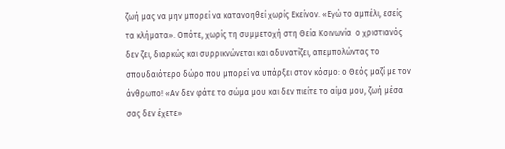ζωή μας να μην μπορεί να κατανοηθεί χωρίς Εκείνον. «Εγώ το αμπέλι, εσείς τα κλήματα». Οπότε, χωρίς τη συμμετοχή στη Θεία Κοινωνία  ο χριστιανός δεν ζει, διαρκώς και συρρικνώνεται και αδυνατίζει, απεμπολώντας το σπουδαιότερο δώρο που μπορεί να υπάρξει στον κόσμο: ο Θεός μαζί με τον άνθρωπο! «Αν δεν φάτε το σώμα μου και δεν πιείτε το αίμα μου, ζωή μέσα σας δεν έχετε»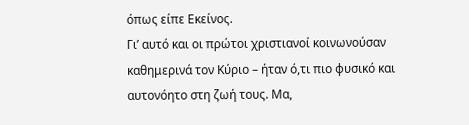όπως είπε Εκείνος.
Γι’ αυτό και οι πρώτοι χριστιανοί κοινωνούσαν καθημερινά τον Κύριο – ήταν ό,τι πιο φυσικό και αυτονόητο στη ζωή τους. Μα,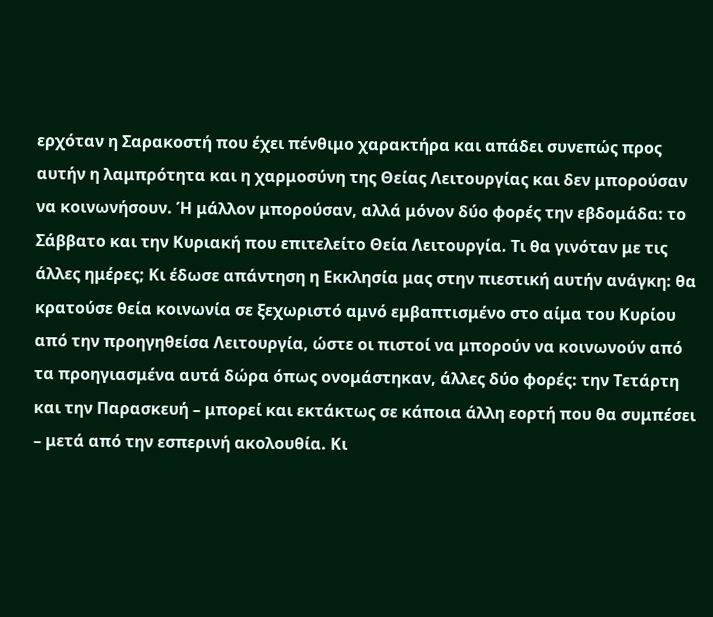ερχόταν η Σαρακοστή που έχει πένθιμο χαρακτήρα και απάδει συνεπώς προς αυτήν η λαμπρότητα και η χαρμοσύνη της Θείας Λειτουργίας και δεν μπορούσαν να κοινωνήσουν. Ή μάλλον μπορούσαν, αλλά μόνον δύο φορές την εβδομάδα: το Σάββατο και την Κυριακή που επιτελείτο Θεία Λειτουργία. Τι θα γινόταν με τις άλλες ημέρες; Κι έδωσε απάντηση η Εκκλησία μας στην πιεστική αυτήν ανάγκη: θα κρατούσε θεία κοινωνία σε ξεχωριστό αμνό εμβαπτισμένο στο αίμα του Κυρίου από την προηγηθείσα Λειτουργία, ώστε οι πιστοί να μπορούν να κοινωνούν από τα προηγιασμένα αυτά δώρα όπως ονομάστηκαν, άλλες δύο φορές: την Τετάρτη και την Παρασκευή – μπορεί και εκτάκτως σε κάποια άλλη εορτή που θα συμπέσει – μετά από την εσπερινή ακολουθία. Κι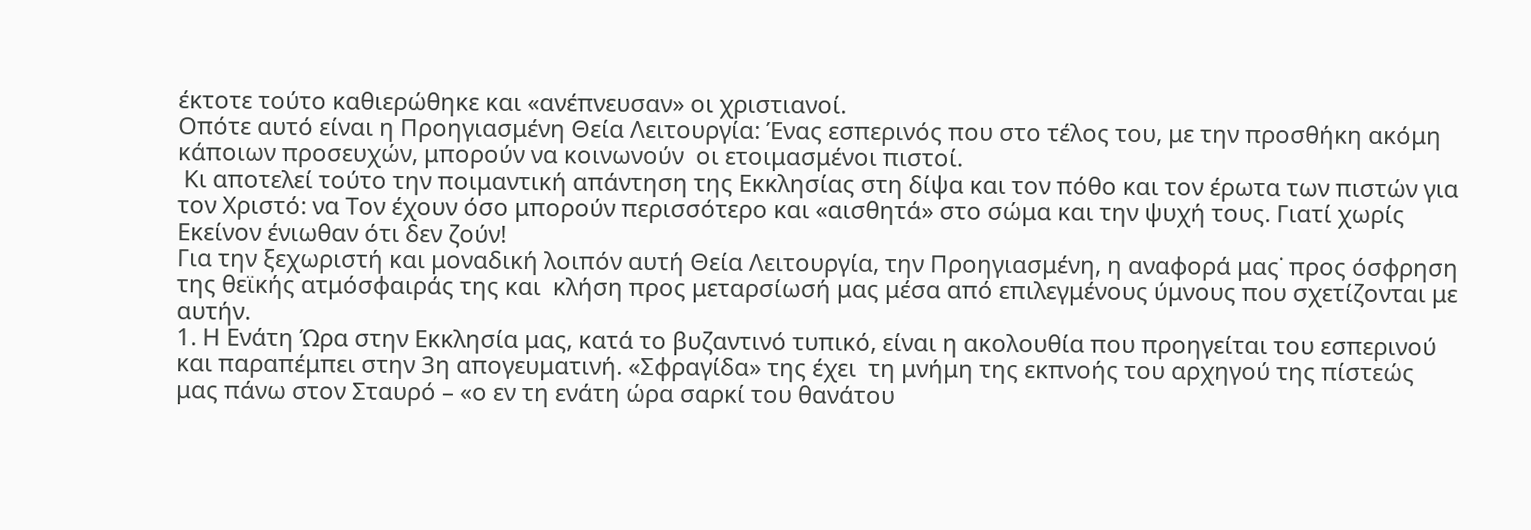έκτοτε τούτο καθιερώθηκε και «ανέπνευσαν» οι χριστιανοί.
Οπότε αυτό είναι η Προηγιασμένη Θεία Λειτουργία: Ένας εσπερινός που στο τέλος του, με την προσθήκη ακόμη κάποιων προσευχών, μπορούν να κοινωνούν  οι ετοιμασμένοι πιστοί.
 Κι αποτελεί τούτο την ποιμαντική απάντηση της Εκκλησίας στη δίψα και τον πόθο και τον έρωτα των πιστών για τον Χριστό: να Τον έχουν όσο μπορούν περισσότερο και «αισθητά» στο σώμα και την ψυχή τους. Γιατί χωρίς Εκείνον ένιωθαν ότι δεν ζούν!
Για την ξεχωριστή και μοναδική λοιπόν αυτή Θεία Λειτουργία, την Προηγιασμένη, η αναφορά μας˙ προς όσφρηση της θεϊκής ατμόσφαιράς της και  κλήση προς μεταρσίωσή μας μέσα από επιλεγμένους ύμνους που σχετίζονται με αυτήν.
1. Η Ενάτη Ώρα στην Εκκλησία μας, κατά το βυζαντινό τυπικό, είναι η ακολουθία που προηγείται του εσπερινού και παραπέμπει στην 3η απογευματινή. «Σφραγίδα» της έχει  τη μνήμη της εκπνοής του αρχηγού της πίστεώς μας πάνω στον Σταυρό – «ο εν τη ενάτη ώρα σαρκί του θανάτου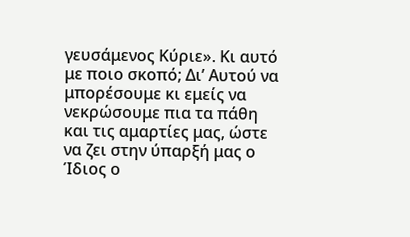γευσάμενος Κύριε». Κι αυτό με ποιο σκοπό; Δι’ Αυτού να μπορέσουμε κι εμείς να νεκρώσουμε πια τα πάθη και τις αμαρτίες μας, ώστε να ζει στην ύπαρξή μας ο Ίδιος ο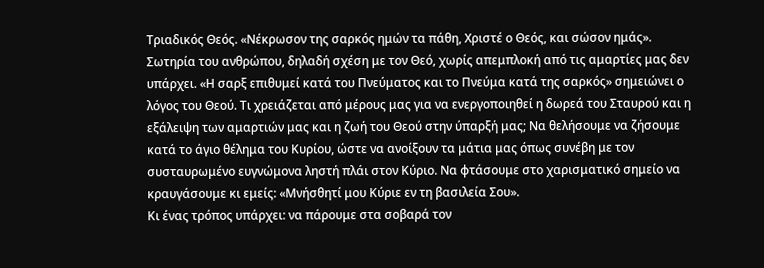Τριαδικός Θεός. «Νέκρωσον της σαρκός ημών τα πάθη, Χριστέ ο Θεός, και σώσον ημάς». Σωτηρία του ανθρώπου, δηλαδή σχέση με τον Θεό, χωρίς απεμπλοκή από τις αμαρτίες μας δεν υπάρχει. «Η σαρξ επιθυμεί κατά του Πνεύματος και το Πνεύμα κατά της σαρκός» σημειώνει ο λόγος του Θεού. Τι χρειάζεται από μέρους μας για να ενεργοποιηθεί η δωρεά του Σταυρού και η εξάλειψη των αμαρτιών μας και η ζωή του Θεού στην ύπαρξή μας; Να θελήσουμε να ζήσουμε κατά το άγιο θέλημα του Κυρίου, ώστε να ανοίξουν τα μάτια μας όπως συνέβη με τον συσταυρωμένο ευγνώμονα ληστή πλάι στον Κύριο. Να φτάσουμε στο χαρισματικό σημείο να κραυγάσουμε κι εμείς: «Μνήσθητί μου Κύριε εν τη βασιλεία Σου».
Κι ένας τρόπος υπάρχει: να πάρουμε στα σοβαρά τον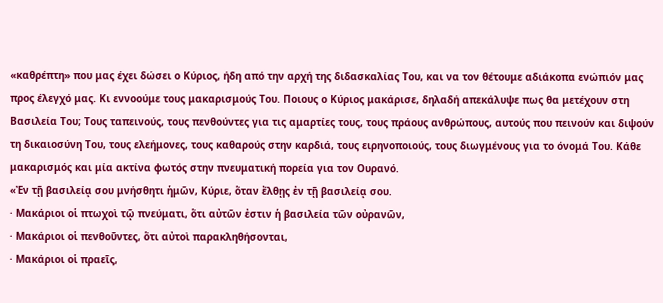«καθρέπτη» που μας έχει δώσει ο Κύριος, ήδη από την αρχή της διδασκαλίας Του, και να τον θέτουμε αδιάκοπα ενώπιόν μας προς έλεγχό μας. Κι εννοούμε τους μακαρισμούς Του. Ποιους ο Κύριος μακάρισε, δηλαδή απεκάλυψε πως θα μετέχουν στη Βασιλεία Του; Τους ταπεινούς, τους πενθούντες για τις αμαρτίες τους, τους πράους ανθρώπους, αυτούς που πεινούν και διψούν τη δικαιοσύνη Του, τους ελεήμονες, τους καθαρούς στην καρδιά, τους ειρηνοποιούς, τους διωγμένους για το όνομά Του. Κάθε μακαρισμός και μία ακτίνα φωτός στην πνευματική πορεία για τον Ουρανό.
«Ἐν τῇ βασιλείᾳ σου μνήσθητι ἡμῶν, Κύριε, ὅταν ἔλθῃς ἐν τῇ βασιλείᾳ σου.
· Μακάριοι οἱ πτωχοὶ τῷ πνεύματι, ὅτι αὐτῶν ἐστιν ἡ βασιλεία τῶν οὐρανῶν,
· Μακάριοι οἱ πενθοῦντες, ὅτι αὐτοὶ παρακληθήσονται,
· Μακάριοι οἱ πραεῖς,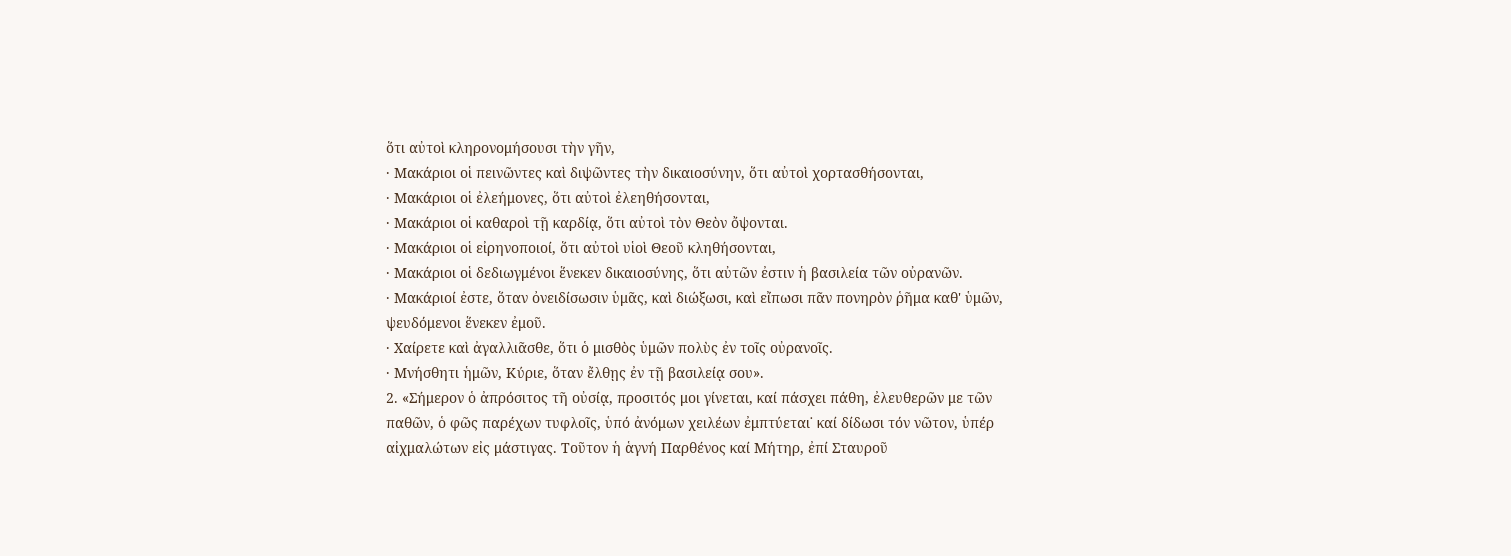ὅτι αὐτοὶ κληρονομήσουσι τὴν γῆν,
· Μακάριοι οἱ πεινῶντες καὶ διψῶντες τὴν δικαιοσύνην, ὅτι αὐτοὶ χορτασθήσονται,
· Μακάριοι οἱ ἐλεήμονες, ὅτι αὐτοὶ ἐλεηθήσονται,
· Μακάριοι οἱ καθαροὶ τῇ καρδίᾳ, ὅτι αὐτοὶ τὸν Θεὸν ὄψονται.
· Μακάριοι οἱ εἰρηνοποιοί, ὅτι αὐτοὶ υἱοὶ Θεοῦ κληθήσονται,
· Μακάριοι οἱ δεδιωγμένοι ἕνεκεν δικαιοσύνης, ὅτι αὐτῶν ἐστιν ἡ βασιλεία τῶν οὐρανῶν.
· Μακάριοί ἐστε, ὅταν ὀνειδίσωσιν ὑμᾶς, καὶ διώξωσι, καὶ εἴπωσι πᾶν πονηρὸν ῥῆμα καθ' ὑμῶν, ψευδόμενοι ἕνεκεν ἐμοῦ.
· Χαίρετε καὶ ἀγαλλιᾶσθε, ὅτι ὁ μισθὸς ὑμῶν πολὺς ἐν τοῖς οὐρανοῖς.
· Μνήσθητι ἡμῶν, Κύριε, ὅταν ἔλθῃς ἐν τῇ βασιλείᾳ σου».
2. «Σήμερον ὁ ἀπρόσιτος τῆ οὐσίᾳ, προσιτός μοι γίνεται, καί πάσχει πάθη, ἐλευθερῶν με τῶν παθῶν, ὁ φῶς παρέχων τυφλοῖς, ὑπό ἀνόμων χειλέων ἐμπτύεται˙ καί δίδωσι τόν νῶτον, ὑπέρ αἰχμαλώτων εἰς μάστιγας. Τοῦτον ἡ ἁγνή Παρθένος καί Μήτηρ, ἐπί Σταυροῦ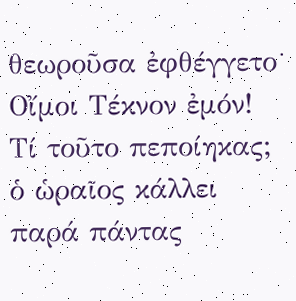θεωροῦσα ἐφθέγγετο˙ Οἴμοι Τέκνον ἐμόν! Τί τοῦτο πεποίηκας; ὁ ὡραῖος κάλλει παρά πάντας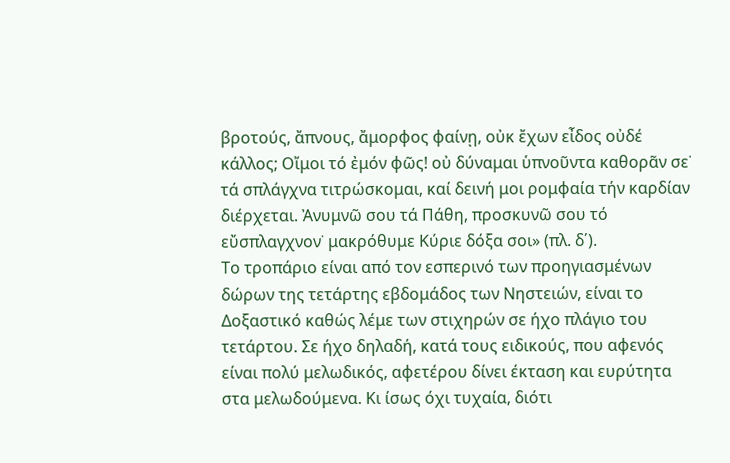βροτούς, ἄπνους, ἄμορφος φαίνῃ, οὐκ ἔχων εἶδος οὐδέ κάλλος; Οἴμοι τό ἐμόν φῶς! οὐ δύναμαι ὑπνοῦντα καθορᾶν σε˙ τά σπλάγχνα τιτρώσκομαι, καί δεινή μοι ρομφαία τήν καρδίαν διέρχεται. Ἀνυμνῶ σου τά Πάθη, προσκυνῶ σου τό εὔσπλαγχνον˙ μακρόθυμε Κύριε δόξα σοι» (πλ. δ΄).
Το τροπάριο είναι από τον εσπερινό των προηγιασμένων δώρων της τετάρτης εβδομάδος των Νηστειών, είναι το Δοξαστικό καθώς λέμε των στιχηρών σε ήχο πλάγιο του τετάρτου. Σε ήχο δηλαδή, κατά τους ειδικούς, που αφενός είναι πολύ μελωδικός, αφετέρου δίνει έκταση και ευρύτητα στα μελωδούμενα. Κι ίσως όχι τυχαία, διότι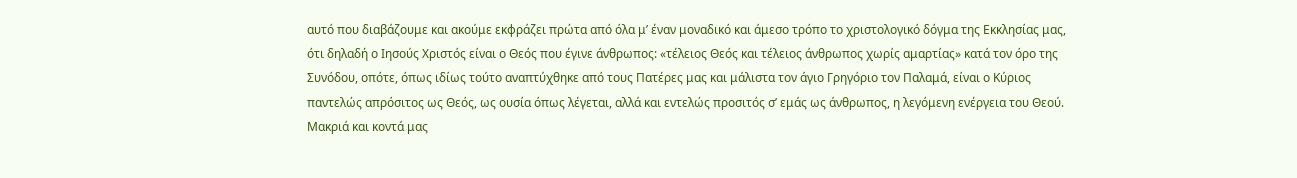αυτό που διαβάζουμε και ακούμε εκφράζει πρώτα από όλα μ’ έναν μοναδικό και άμεσο τρόπο το χριστολογικό δόγμα της Εκκλησίας μας, ότι δηλαδή ο Ιησούς Χριστός είναι ο Θεός που έγινε άνθρωπος: «τέλειος Θεός και τέλειος άνθρωπος χωρίς αμαρτίας» κατά τον όρο της Συνόδου, οπότε, όπως ιδίως τούτο αναπτύχθηκε από τους Πατέρες μας και μάλιστα τον άγιο Γρηγόριο τον Παλαμά, είναι ο Κύριος παντελώς απρόσιτος ως Θεός, ως ουσία όπως λέγεται, αλλά και εντελώς προσιτός σ’ εμάς ως άνθρωπος, η λεγόμενη ενέργεια του Θεού. Μακριά και κοντά μας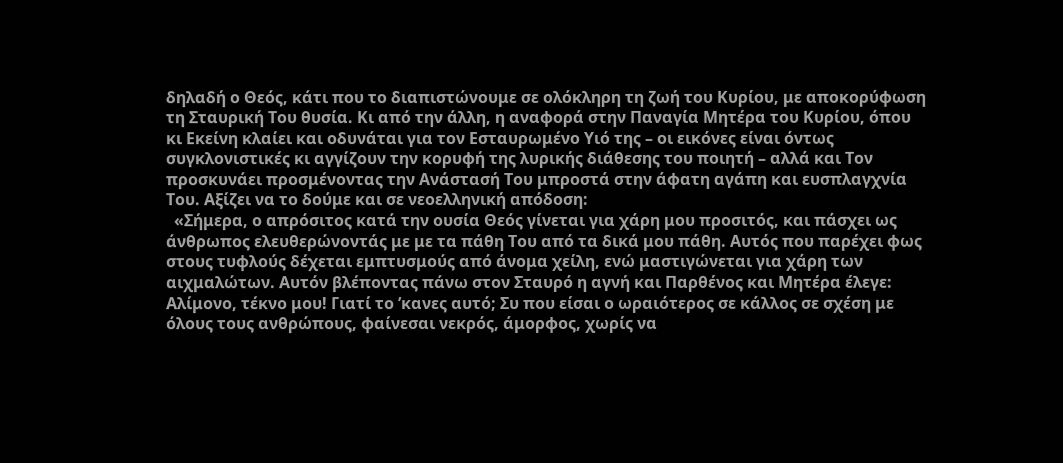δηλαδή ο Θεός, κάτι που το διαπιστώνουμε σε ολόκληρη τη ζωή του Κυρίου, με αποκορύφωση τη Σταυρική Του θυσία. Κι από την άλλη, η αναφορά στην Παναγία Μητέρα του Κυρίου, όπου κι Εκείνη κλαίει και οδυνάται για τον Εσταυρωμένο Υιό της – οι εικόνες είναι όντως συγκλονιστικές κι αγγίζουν την κορυφή της λυρικής διάθεσης του ποιητή – αλλά και Τον προσκυνάει προσμένοντας την Ανάστασή Του μπροστά στην άφατη αγάπη και ευσπλαγχνία Του. Αξίζει να το δούμε και σε νεοελληνική απόδοση:
  «Σήμερα, ο απρόσιτος κατά την ουσία Θεός γίνεται για χάρη μου προσιτός, και πάσχει ως άνθρωπος ελευθερώνοντάς με με τα πάθη Του από τα δικά μου πάθη. Αυτός που παρέχει φως στους τυφλούς δέχεται εμπτυσμούς από άνομα χείλη, ενώ μαστιγώνεται για χάρη των αιχμαλώτων. Αυτόν βλέποντας πάνω στον Σταυρό η αγνή και Παρθένος και Μητέρα έλεγε: Αλίμονο, τέκνο μου! Γιατί το ’κανες αυτό; Συ που είσαι ο ωραιότερος σε κάλλος σε σχέση με όλους τους ανθρώπους, φαίνεσαι νεκρός, άμορφος, χωρίς να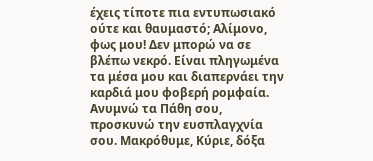έχεις τίποτε πια εντυπωσιακό ούτε και θαυμαστό; Αλίμονο, φως μου! Δεν μπορώ να σε βλέπω νεκρό. Είναι πληγωμένα τα μέσα μου και διαπερνάει την καρδιά μου φοβερή ρομφαία. Ανυμνώ τα Πάθη σου, προσκυνώ την ευσπλαγχνία σου. Μακρόθυμε, Κύριε, δόξα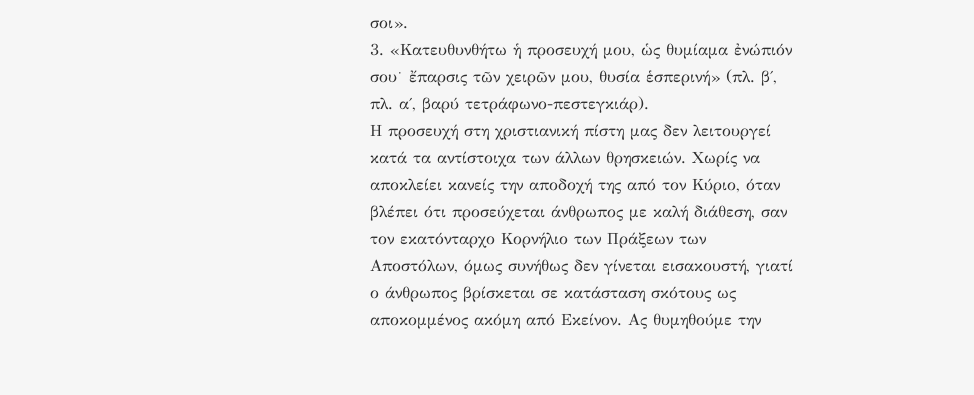σοι».
3. «Κατευθυνθήτω ἡ προσευχή μου, ὡς θυμίαμα ἐνώπιόν σου˙ ἔπαρσις τῶν χειρῶν μου, θυσία ἑσπερινή» (πλ. β΄, πλ. α΄, βαρύ τετράφωνο-πεστεγκιάρ).
Η προσευχή στη χριστιανική πίστη μας δεν λειτουργεί κατά τα αντίστοιχα των άλλων θρησκειών. Χωρίς να αποκλείει κανείς την αποδοχή της από τον Κύριο, όταν βλέπει ότι προσεύχεται άνθρωπος με καλή διάθεση, σαν τον εκατόνταρχο Κορνήλιο των Πράξεων των Αποστόλων, όμως συνήθως δεν γίνεται εισακουστή, γιατί ο άνθρωπος βρίσκεται σε κατάσταση σκότους ως αποκομμένος ακόμη από Εκείνον. Ας θυμηθούμε την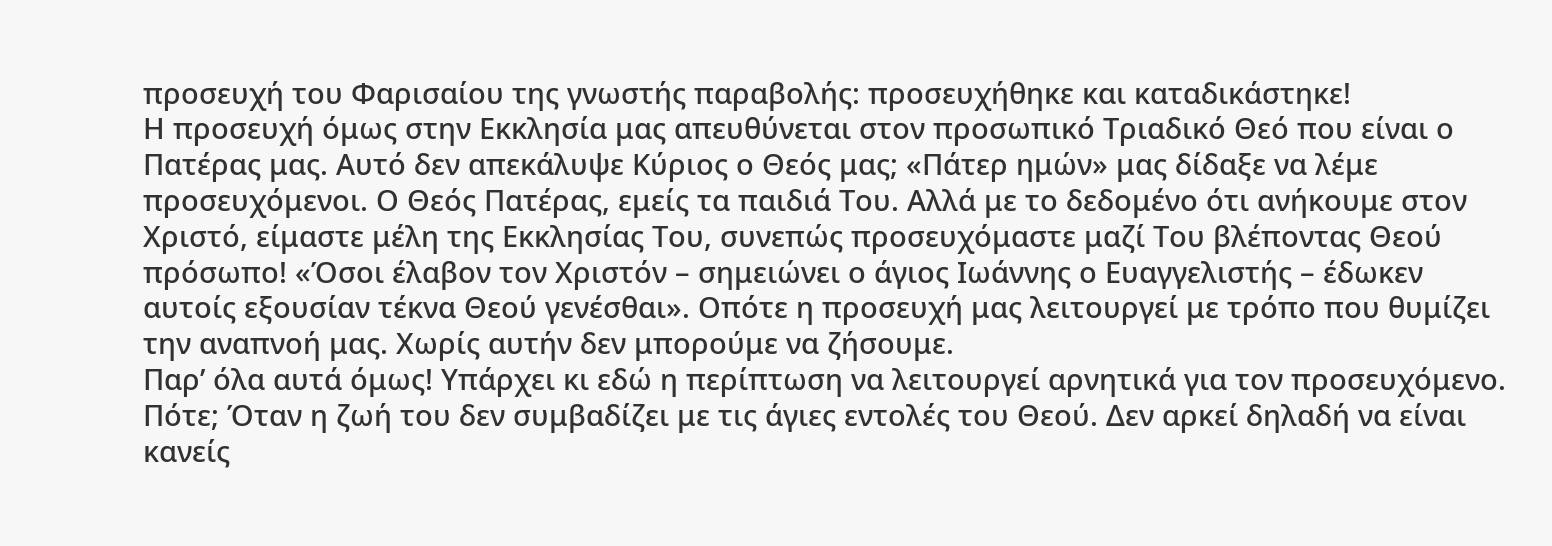προσευχή του Φαρισαίου της γνωστής παραβολής: προσευχήθηκε και καταδικάστηκε!
Η προσευχή όμως στην Εκκλησία μας απευθύνεται στον προσωπικό Τριαδικό Θεό που είναι ο Πατέρας μας. Αυτό δεν απεκάλυψε Κύριος ο Θεός μας; «Πάτερ ημών» μας δίδαξε να λέμε προσευχόμενοι. Ο Θεός Πατέρας, εμείς τα παιδιά Του. Αλλά με το δεδομένο ότι ανήκουμε στον Χριστό, είμαστε μέλη της Εκκλησίας Του, συνεπώς προσευχόμαστε μαζί Του βλέποντας Θεού πρόσωπο! «Όσοι έλαβον τον Χριστόν – σημειώνει ο άγιος Ιωάννης ο Ευαγγελιστής – έδωκεν αυτοίς εξουσίαν τέκνα Θεού γενέσθαι». Οπότε η προσευχή μας λειτουργεί με τρόπο που θυμίζει την αναπνοή μας. Χωρίς αυτήν δεν μπορούμε να ζήσουμε.
Παρ’ όλα αυτά όμως! Υπάρχει κι εδώ η περίπτωση να λειτουργεί αρνητικά για τον προσευχόμενο. Πότε; Όταν η ζωή του δεν συμβαδίζει με τις άγιες εντολές του Θεού. Δεν αρκεί δηλαδή να είναι κανείς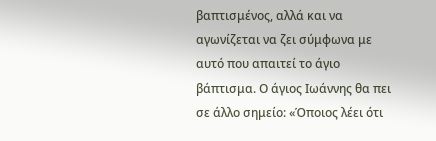βαπτισμένος, αλλά και να αγωνίζεται να ζει σύμφωνα με αυτό που απαιτεί το άγιο βάπτισμα. Ο άγιος Ιωάννης θα πει σε άλλο σημείο: «Όποιος λέει ότι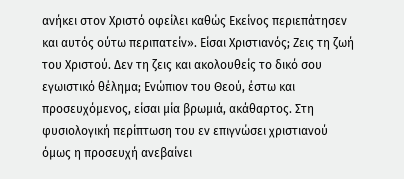ανήκει στον Χριστό οφείλει καθώς Εκείνος περιεπάτησεν και αυτός ούτω περιπατείν». Είσαι Χριστιανός; Ζεις τη ζωή του Χριστού. Δεν τη ζεις και ακολουθείς το δικό σου εγωιστικό θέλημα; Ενώπιον του Θεού, έστω και προσευχόμενος, είσαι μία βρωμιά, ακάθαρτος. Στη φυσιολογική περίπτωση του εν επιγνώσει χριστιανού όμως η προσευχή ανεβαίνει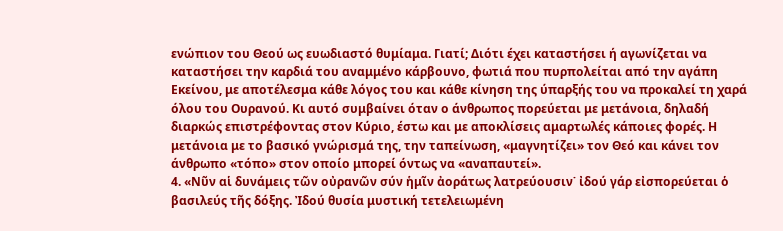ενώπιον του Θεού ως ευωδιαστό θυμίαμα. Γιατί; Διότι έχει καταστήσει ή αγωνίζεται να καταστήσει την καρδιά του αναμμένο κάρβουνο, φωτιά που πυρπολείται από την αγάπη Εκείνου, με αποτέλεσμα κάθε λόγος του και κάθε κίνηση της ύπαρξής του να προκαλεί τη χαρά όλου του Ουρανού. Κι αυτό συμβαίνει όταν ο άνθρωπος πορεύεται με μετάνοια, δηλαδή διαρκώς επιστρέφοντας στον Κύριο, έστω και με αποκλίσεις αμαρτωλές κάποιες φορές. Η μετάνοια με το βασικό γνώρισμά της, την ταπείνωση, «μαγνητίζει» τον Θεό και κάνει τον άνθρωπο «τόπο» στον οποίο μπορεί όντως να «αναπαυτεί».
4. «Νῦν αἱ δυνάμεις τῶν οὐρανῶν σύν ἡμῖν ἀοράτως λατρεύουσιν˙ ἰδού γάρ εἰσπορεύεται ὁ βασιλεύς τῆς δόξης. Ἰδού θυσία μυστική τετελειωμένη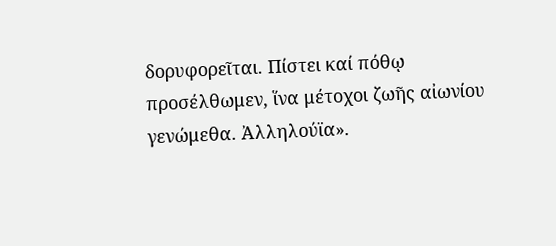δορυφορεῖται. Πίστει καί πόθῳ προσέλθωμεν, ἵνα μέτοχοι ζωῆς αἰωνίου γενώμεθα. Ἀλληλούϊα».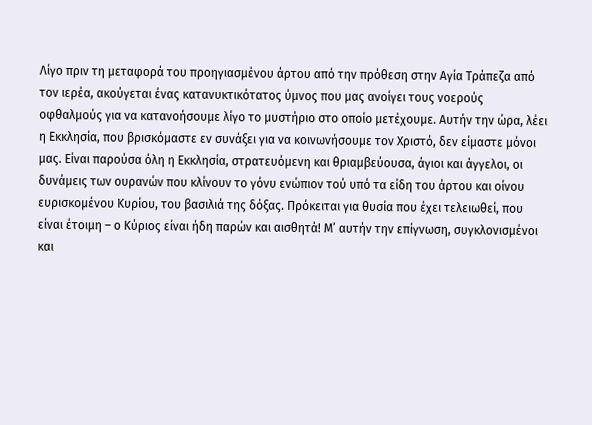Λίγο πριν τη μεταφορά του προηγιασμένου άρτου από την πρόθεση στην Αγία Τράπεζα από τον ιερέα, ακούγεται ένας κατανυκτικότατος ύμνος που μας ανοίγει τους νοερούς οφθαλμούς για να κατανοήσουμε λίγο το μυστήριο στο οποίο μετέχουμε. Αυτήν την ώρα, λέει η Εκκλησία, που βρισκόμαστε εν συνάξει για να κοινωνήσουμε τον Χριστό, δεν είμαστε μόνοι μας. Είναι παρούσα όλη η Εκκλησία, στρατευόμενη και θριαμβεύουσα, άγιοι και άγγελοι, οι δυνάμεις των ουρανών που κλίνουν το γόνυ ενώπιον τού υπό τα είδη του άρτου και οίνου ευρισκομένου Κυρίου, του βασιλιά της δόξας. Πρόκειται για θυσία που έχει τελειωθεί, που είναι έτοιμη – ο Κύριος είναι ήδη παρών και αισθητά! Μ’ αυτήν την επίγνωση, συγκλονισμένοι και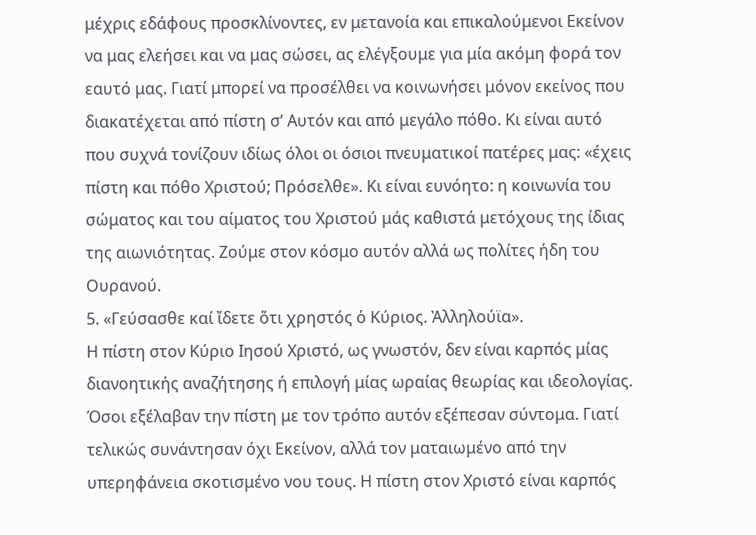μέχρις εδάφους προσκλίνοντες, εν μετανοία και επικαλούμενοι Εκείνον να μας ελεήσει και να μας σώσει, ας ελέγξουμε για μία ακόμη φορά τον εαυτό μας. Γιατί μπορεί να προσέλθει να κοινωνήσει μόνον εκείνος που διακατέχεται από πίστη σ’ Αυτόν και από μεγάλο πόθο. Κι είναι αυτό που συχνά τονίζουν ιδίως όλοι οι όσιοι πνευματικοί πατέρες μας: «έχεις πίστη και πόθο Χριστού; Πρόσελθε». Κι είναι ευνόητο: η κοινωνία του σώματος και του αίματος του Χριστού μάς καθιστά μετόχους της ίδιας της αιωνιότητας. Ζούμε στον κόσμο αυτόν αλλά ως πολίτες ήδη του Ουρανού.
5. «Γεύσασθε καί ἴδετε ὅτι χρηστός ὁ Κύριος. Ἀλληλούϊα».
Η πίστη στον Κύριο Ιησού Χριστό, ως γνωστόν, δεν είναι καρπός μίας διανοητικής αναζήτησης ή επιλογή μίας ωραίας θεωρίας και ιδεολογίας. Όσοι εξέλαβαν την πίστη με τον τρόπο αυτόν εξέπεσαν σύντομα. Γιατί τελικώς συνάντησαν όχι Εκείνον, αλλά τον ματαιωμένο από την υπερηφάνεια σκοτισμένο νου τους. Η πίστη στον Χριστό είναι καρπός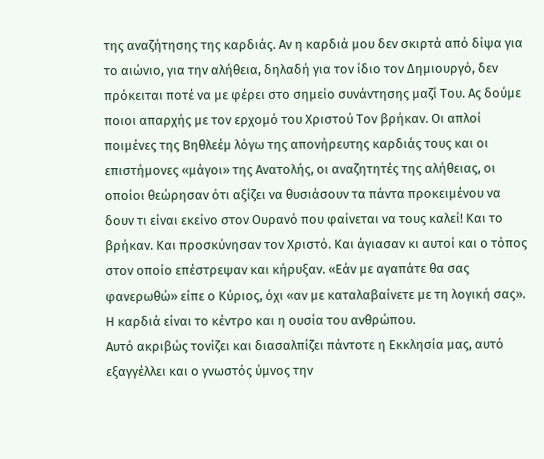της αναζήτησης της καρδιάς. Αν η καρδιά μου δεν σκιρτά από δίψα για το αιώνιο, για την αλήθεια, δηλαδή για τον ίδιο τον Δημιουργό, δεν πρόκειται ποτέ να με φέρει στο σημείο συνάντησης μαζί Του. Ας δούμε ποιοι απαρχής με τον ερχομό του Χριστού Τον βρήκαν. Οι απλοί ποιμένες της Βηθλεέμ λόγω της απονήρευτης καρδιάς τους και οι επιστήμονες «μάγοι» της Ανατολής, οι αναζητητές της αλήθειας, οι οποίοι θεώρησαν ότι αξίζει να θυσιάσουν τα πάντα προκειμένου να δουν τι είναι εκείνο στον Ουρανό που φαίνεται να τους καλεί! Και το βρήκαν. Και προσκύνησαν τον Χριστό. Και άγιασαν κι αυτοί και ο τόπος στον οποίο επέστρεψαν και κήρυξαν. «Εάν με αγαπάτε θα σας φανερωθώ» είπε ο Κύριος, όχι «αν με καταλαβαίνετε με τη λογική σας». Η καρδιά είναι το κέντρο και η ουσία του ανθρώπου.
Αυτό ακριβώς τονίζει και διασαλπίζει πάντοτε η Εκκλησία μας, αυτό εξαγγέλλει και ο γνωστός ύμνος την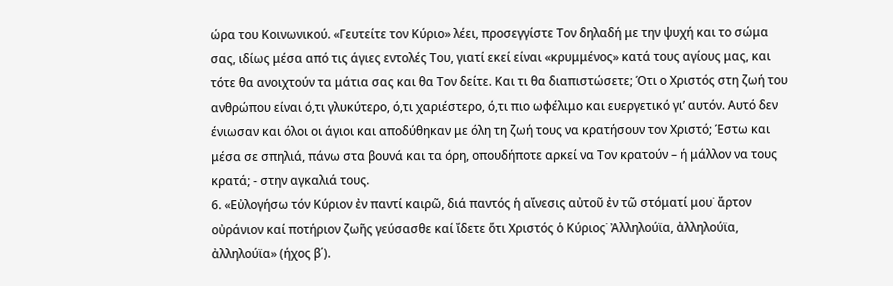ώρα του Κοινωνικού. «Γευτείτε τον Κύριο» λέει, προσεγγίστε Τον δηλαδή με την ψυχή και το σώμα σας, ιδίως μέσα από τις άγιες εντολές Του, γιατί εκεί είναι «κρυμμένος» κατά τους αγίους μας, και τότε θα ανοιχτούν τα μάτια σας και θα Τον δείτε. Και τι θα διαπιστώσετε; Ότι ο Χριστός στη ζωή του ανθρώπου είναι ό,τι γλυκύτερο, ό,τι χαριέστερο, ό,τι πιο ωφέλιμο και ευεργετικό γι’ αυτόν. Αυτό δεν ένιωσαν και όλοι οι άγιοι και αποδύθηκαν με όλη τη ζωή τους να κρατήσουν τον Χριστό; Έστω και μέσα σε σπηλιά, πάνω στα βουνά και τα όρη, οπουδήποτε αρκεί να Τον κρατούν – ή μάλλον να τους κρατά; - στην αγκαλιά τους.
6. «Εὐλογήσω τόν Κύριον ἐν παντί καιρῶ, διά παντός ἡ αἴνεσις αὐτοῦ ἐν τῶ στόματί μου˙ ἄρτον οὐράνιον καί ποτήριον ζωῆς γεύσασθε καί ἴδετε ὅτι Χριστός ὁ Κύριος˙ Ἀλληλούϊα, ἀλληλούϊα, ἀλληλούϊα» (ήχος β΄).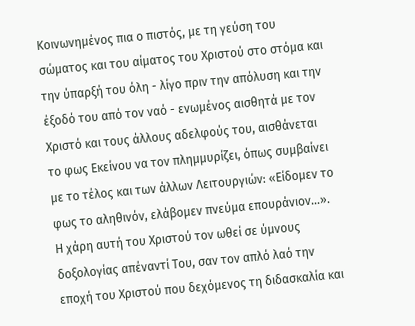Κοινωνημένος πια ο πιστός, με τη γεύση του σώματος και του αίματος του Χριστού στο στόμα και την ύπαρξή του όλη - λίγο πριν την απόλυση και την έξοδό του από τον ναό - ενωμένος αισθητά με τον Χριστό και τους άλλους αδελφούς του, αισθάνεται το φως Εκείνου να τον πλημμυρίζει, όπως συμβαίνει με το τέλος και των άλλων Λειτουργιών: «Είδομεν το φως το αληθινόν, ελάβομεν πνεύμα επουράνιον…». Η χάρη αυτή του Χριστού τον ωθεί σε ύμνους δοξολογίας απέναντί Του, σαν τον απλό λαό την εποχή του Χριστού που δεχόμενος τη διδασκαλία και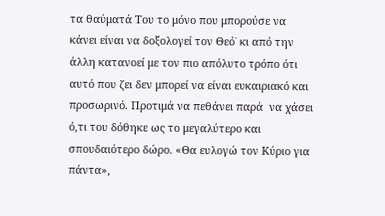τα θαύματά Του το μόνο που μπορούσε να κάνει είναι να δοξολογεί τον Θεό˙ κι από την άλλη κατανοεί με τον πιο απόλυτο τρόπο ότι αυτό που ζει δεν μπορεί να είναι ευκαιριακό και προσωρινό. Προτιμά να πεθάνει παρά  να χάσει ό,τι του δόθηκε ως το μεγαλύτερο και σπουδαιότερο δώρο. «Θα ευλογώ τον Κύριο για πάντα»,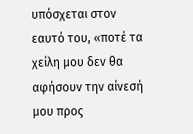υπόσχεται στον εαυτό του, «ποτέ τα χείλη μου δεν θα αφήσουν την αίνεσή μου προς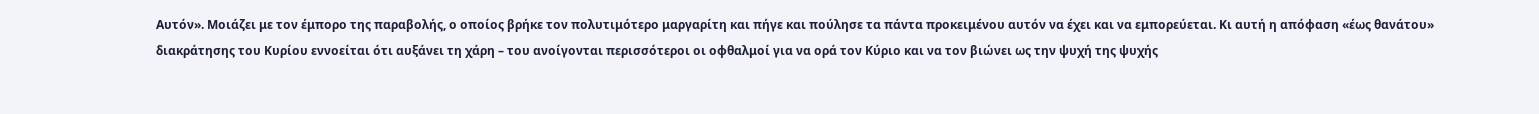Αυτόν». Μοιάζει με τον έμπορο της παραβολής, ο οποίος βρήκε τον πολυτιμότερο μαργαρίτη και πήγε και πούλησε τα πάντα προκειμένου αυτόν να έχει και να εμπορεύεται. Κι αυτή η απόφαση «έως θανάτου» διακράτησης του Κυρίου εννοείται ότι αυξάνει τη χάρη – του ανοίγονται περισσότεροι οι οφθαλμοί για να ορά τον Κύριο και να τον βιώνει ως την ψυχή της ψυχής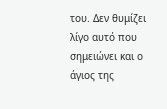του. Δεν θυμίζει λίγο αυτό που σημειώνει και ο άγιος της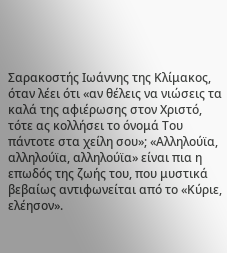Σαρακοστής Ιωάννης της Κλίμακος, όταν λέει ότι «αν θέλεις να νιώσεις τα καλά της αφιέρωσης στον Χριστό, τότε ας κολλήσει το όνομά Του πάντοτε στα χείλη σου»; «Αλληλούϊα, αλληλούϊα, αλληλούϊα» είναι πια η επωδός της ζωής του, που μυστικά βεβαίως αντιφωνείται από το «Κύριε, ελέησον».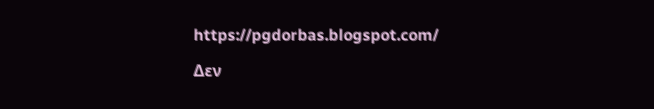https://pgdorbas.blogspot.com/

Δεν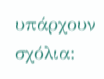υπάρχουν σχόλια: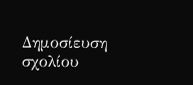Δημοσίευση σχολίου